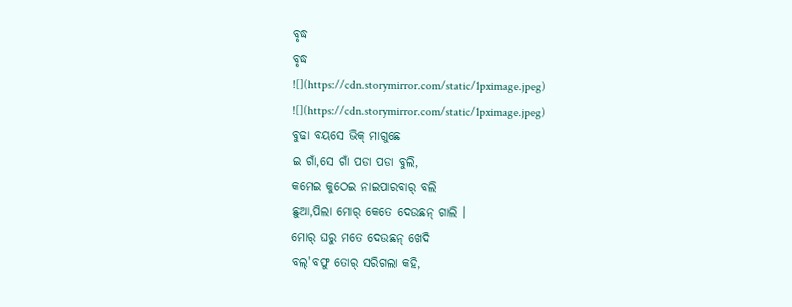ବୃଦ୍ଧ
ବୃଦ୍ଧ
![](https://cdn.storymirror.com/static/1pximage.jpeg)
![](https://cdn.storymirror.com/static/1pximage.jpeg)
ବୁଢା ବୟସେ ଭିକ୍ ମାଗୁଛେ
ଇ ଗାଁ,ସେ ଗାଁ ପଡା ପଡା ବୁଲି,
କମେଇ କୁଠେଇ ନାଇପାରବାର୍ ବଲି
ଛୁଆ,ପିଲା ମୋର୍ କେତେ ଦେଉଛନ୍ ଗାଲି ।
ମୋର୍ ଘରୁ ମତେ ଦେଉଛନ୍ ଖେଦି
ବଲ୍'ବଫୁ ତୋର୍ ସରିଗଲା କହି,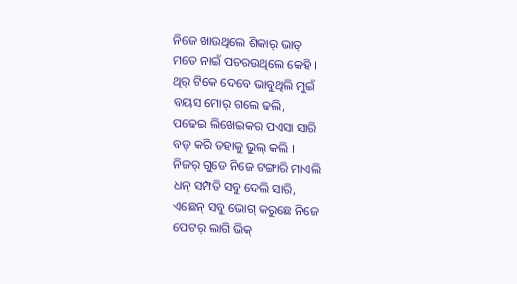ନିଜେ ଖାଉଥିଲେ ଶିକାର୍ ଭାତ୍
ମତେ ନାଇଁ ପଚରଉଥିଲେ କେହି ।
ଥିର୍ ଟିକେ ଦେବେ ଭାବୁଥିଲି ମୁଇଁ
ବୟସ ମୋର୍ ଗଲେ ଢଲି,
ପଢେଇ ଲିଖେଇକର ପଏସା ସାରି
ବଡ୍ କରି ତହାକୁ ଭୁଲ୍ କଲି ।
ନିଜର୍ ଗୁଡେ ନିଜେ ଟଙ୍ଗାରି ମାଏଲି
ଧନ୍ ସମ୍ପତି ସବୁ ଦେଲି ସାରି,
ଏଛେନ୍ ସବୁ ଭୋଗ୍ କରୁଛେ ନିଜେ
ପେଟର୍ ଲାଗି ଭିକ୍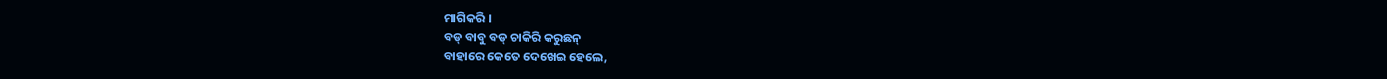ମାଗିକରି ।
ବଡ୍ ବାବୁ ବଡ୍ ଚାକିରି କରୁଛନ୍
ବାହାରେ କେତେ ଦେଖେଇ ହେଲେ,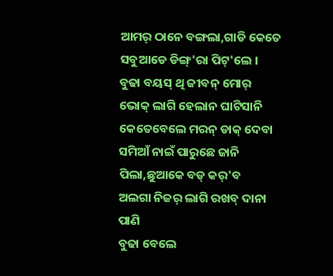ଆମର୍ ଠାନେ ବଙ୍ଗଲା,ଗାଡି କେତେ
ସବୁଆଡେ ଡିଙ୍ଗ୍'ରା ପିଟ୍'ଲେ ।
ବୁଢା ବୟସ୍ ଥି ଜୀବନ୍ ମୋର୍
ଭୋକ୍ ଲାଗି ହେଲାନ ଘାଟିସାନି
କେତେବେଲେ ମରନ୍ ଡାକ୍ ଦେବା
ସମିଆଁ ନାଇଁ ପାରୁଛେ ଜାନି
ପିଲା,ଛୁଆକେ ବଡ୍ କର୍'ବ
ଅଲଗା ନିଜର୍ ଲାଗି ରଖବ୍ ଦାନା ପାଣି
ବୁଢା ବେଲେ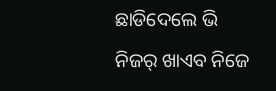ଛାଡିଦେଲେ ଭି
ନିଜର୍ ଖାଏବ ନିଜେ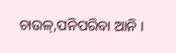ଚାଉଳ୍,ପନିପରିବା ଆନି ।